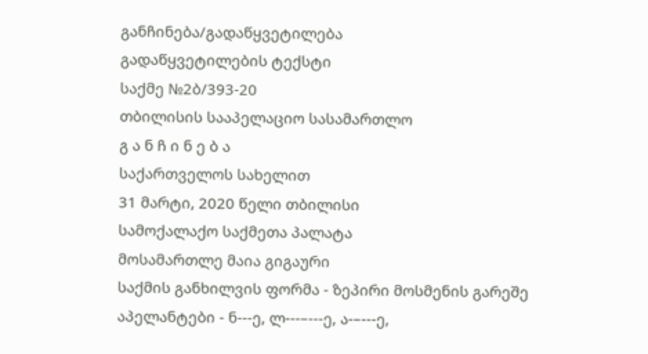განჩინება/გადაწყვეტილება
გადაწყვეტილების ტექსტი
საქმე №2ბ/393-20
თბილისის სააპელაციო სასამართლო
გ ა ნ ჩ ი ნ ე ბ ა
საქართველოს სახელით
31 მარტი, 2020 წელი თბილისი
სამოქალაქო საქმეთა პალატა
მოსამართლე მაია გიგაური
საქმის განხილვის ფორმა - ზეპირი მოსმენის გარეშე
აპელანტები - ნ---ე, ლ---–---ე, ა-–---ე,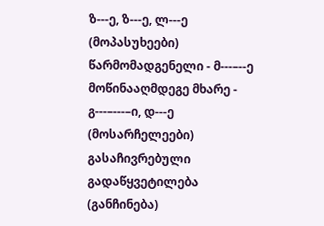ზ---ე, ზ---ე, ლ---ე (მოპასუხეები)
წარმომადგენელი - მ---–--ე
მოწინააღმდეგე მხარე - გ---–---–ი, დ---ე (მოსარჩელეები)
გასაჩივრებული გადაწყვეტილება (განჩინება)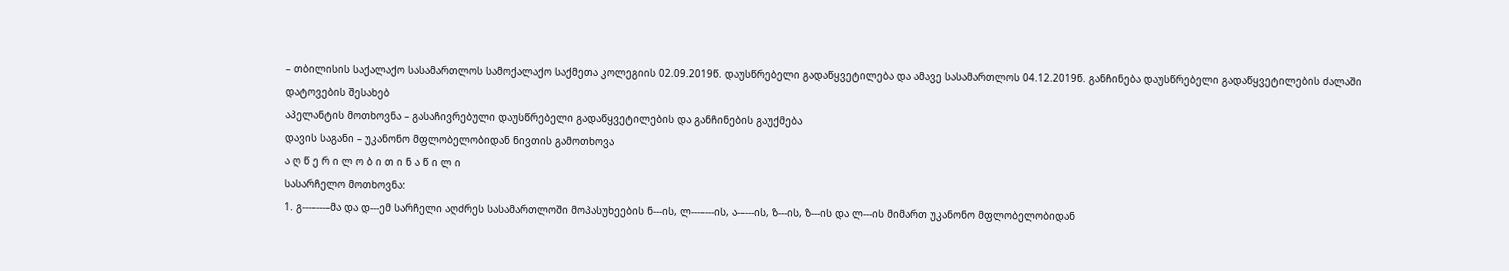– თბილისის საქალაქო სასამართლოს სამოქალაქო საქმეთა კოლეგიის 02.09.2019წ. დაუსწრებელი გადაწყვეტილება და ამავე სასამართლოს 04.12.2019წ. განჩინება დაუსწრებელი გადაწყვეტილების ძალაში დატოვების შესახებ
აპელანტის მოთხოვნა – გასაჩივრებული დაუსწრებელი გადაწყვეტილების და განჩინების გაუქმება
დავის საგანი – უკანონო მფლობელობიდან ნივთის გამოთხოვა
ა ღ წ ე რ ი ლ ო ბ ი თ ი ნ ა წ ი ლ ი
სასარჩელო მოთხოვნა:
1. გ---–---–მა და დ---ემ სარჩელი აღძრეს სასამართლოში მოპასუხეების ნ---ის, ლ---–---ის, ა-–---ის, ზ---ის, ზ---ის და ლ---ის მიმართ უკანონო მფლობელობიდან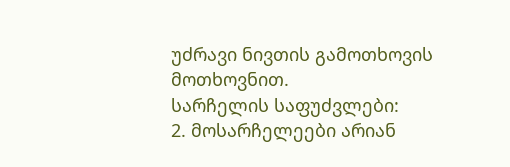უძრავი ნივთის გამოთხოვის მოთხოვნით.
სარჩელის საფუძვლები:
2. მოსარჩელეები არიან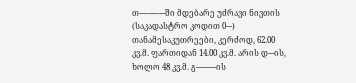თ---–---–---ში მდებარე უძრავი ნივთის (საკადასტრო კოდით 0---) თანამესაკუთრეები, კერძოდ, 62.00 კვ.მ. ფართიდან 14.00 კვ.მ. არის დ---ის, ხოლო 48 კვ.მ. გ---–---–ის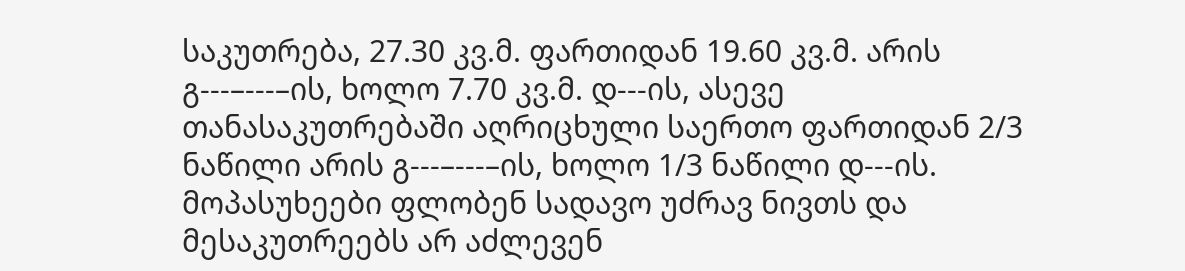საკუთრება, 27.30 კვ.მ. ფართიდან 19.60 კვ.მ. არის გ---–---–ის, ხოლო 7.70 კვ.მ. დ---ის, ასევე თანასაკუთრებაში აღრიცხული საერთო ფართიდან 2/3 ნაწილი არის გ---–---–ის, ხოლო 1/3 ნაწილი დ---ის. მოპასუხეები ფლობენ სადავო უძრავ ნივთს და მესაკუთრეებს არ აძლევენ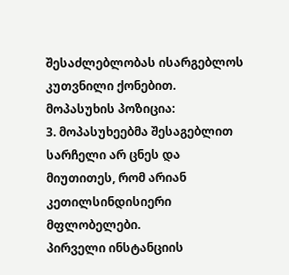შესაძლებლობას ისარგებლოს კუთვნილი ქონებით.
მოპასუხის პოზიცია:
3. მოპასუხეებმა შესაგებლით სარჩელი არ ცნეს და მიუთითეს, რომ არიან კეთილსინდისიერი მფლობელები.
პირველი ინსტანციის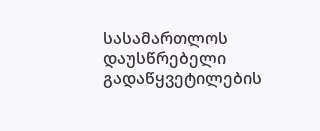სასამართლოს დაუსწრებელი გადაწყვეტილების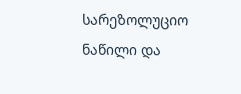სარეზოლუციო ნაწილი და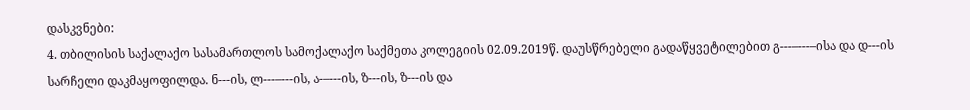დასკვნები:
4. თბილისის საქალაქო სასამართლოს სამოქალაქო საქმეთა კოლეგიის 02.09.2019წ. დაუსწრებელი გადაწყვეტილებით გ---–---–ისა და დ---ის სარჩელი დაკმაყოფილდა. ნ---ის, ლ---–---ის, ა-–---ის, ზ---ის, ზ---ის და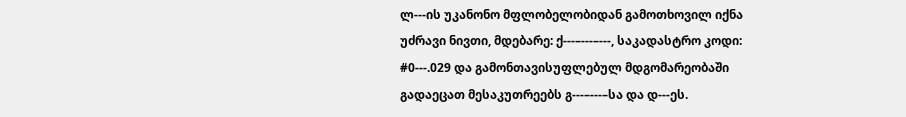ლ---ის უკანონო მფლობელობიდან გამოთხოვილ იქნა უძრავი ნივთი, მდებარე: ქ---–---–---, საკადასტრო კოდი: #0---.029 და გამონთავისუფლებულ მდგომარეობაში გადაეცათ მესაკუთრეებს გ---–---–სა და დ---ეს.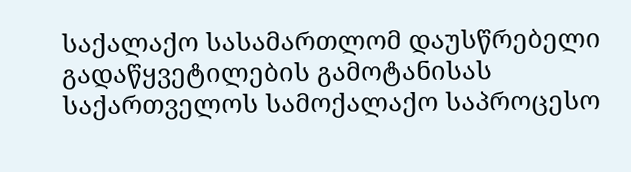საქალაქო სასამართლომ დაუსწრებელი გადაწყვეტილების გამოტანისას საქართველოს სამოქალაქო საპროცესო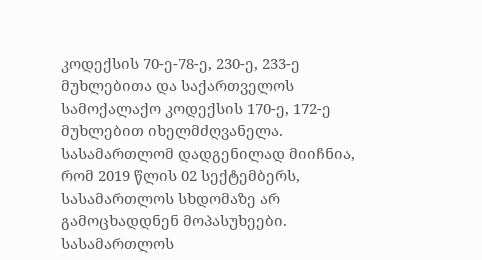კოდექსის 70-ე-78-ე, 230-ე, 233-ე მუხლებითა და საქართველოს სამოქალაქო კოდექსის 170-ე, 172-ე მუხლებით იხელმძღვანელა.
სასამართლომ დადგენილად მიიჩნია, რომ 2019 წლის 02 სექტემბერს, სასამართლოს სხდომაზე არ გამოცხადდნენ მოპასუხეები. სასამართლოს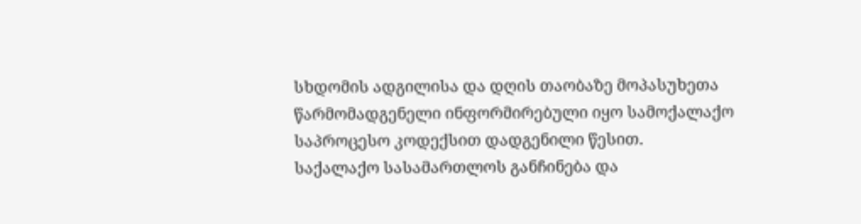სხდომის ადგილისა და დღის თაობაზე მოპასუხეთა წარმომადგენელი ინფორმირებული იყო სამოქალაქო საპროცესო კოდექსით დადგენილი წესით.
საქალაქო სასამართლოს განჩინება და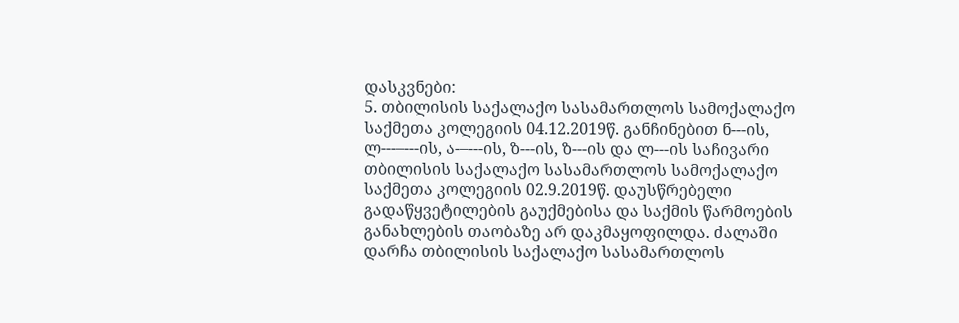დასკვნები:
5. თბილისის საქალაქო სასამართლოს სამოქალაქო საქმეთა კოლეგიის 04.12.2019წ. განჩინებით ნ---ის, ლ---–---ის, ა-–---ის, ზ---ის, ზ---ის და ლ---ის საჩივარი თბილისის საქალაქო სასამართლოს სამოქალაქო საქმეთა კოლეგიის 02.9.2019წ. დაუსწრებელი გადაწყვეტილების გაუქმებისა და საქმის წარმოების განახლების თაობაზე არ დაკმაყოფილდა. ძალაში დარჩა თბილისის საქალაქო სასამართლოს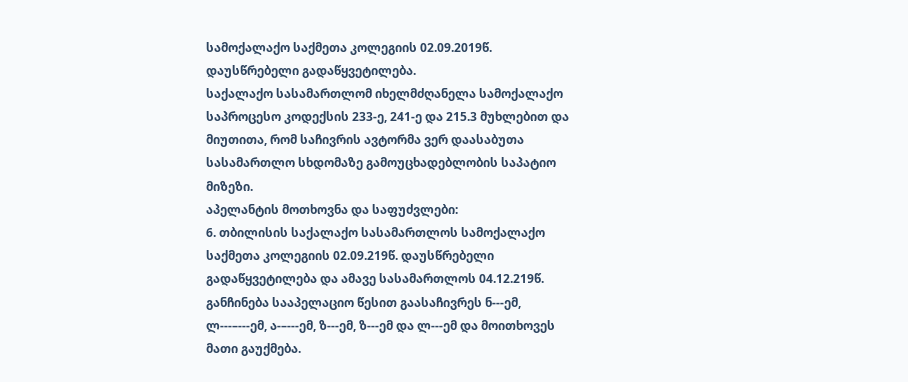სამოქალაქო საქმეთა კოლეგიის 02.09.2019წ. დაუსწრებელი გადაწყვეტილება.
საქალაქო სასამართლომ იხელმძღანელა სამოქალაქო საპროცესო კოდექსის 233-ე, 241-ე და 215.3 მუხლებით და მიუთითა, რომ საჩივრის ავტორმა ვერ დაასაბუთა სასამართლო სხდომაზე გამოუცხადებლობის საპატიო მიზეზი.
აპელანტის მოთხოვნა და საფუძვლები:
6. თბილისის საქალაქო სასამართლოს სამოქალაქო საქმეთა კოლეგიის 02.09.219წ. დაუსწრებელი გადაწყვეტილება და ამავე სასამართლოს 04.12.219წ. განჩინება სააპელაციო წესით გაასაჩივრეს ნ---ემ, ლ---–---ემ, ა-–---ემ, ზ---ემ, ზ---ემ და ლ---ემ და მოითხოვეს მათი გაუქმება.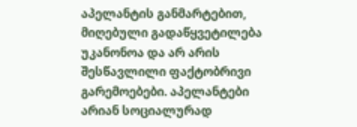აპელანტის განმარტებით, მიღებული გადაწყვეტილება უკანონოა და არ არის შესწავლილი ფაქტობრივი გარემოებები. აპელანტები არიან სოციალურად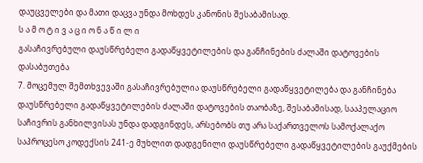დაუცველები და მათი დაცვა უნდა მოხდეს კანონის შესაბამისად.
ს ა მ ო ტ ი ვ ა ც ი ო ნ ა წ ი ლ ი
გასაჩივრებული დაუსწრებელი გადაწყვეტილების და განჩინების ძალაში დატოვების დასაბუთება
7. მოცემულ შემთხვევაში გასაჩივრებულია დაუსწრებელი გადაწყვეტილება და განჩინება დაუსწრებელი გადაწყვეტილების ძალაში დატოვების თაობაზე, შესაბამისად, სააპელაციო საჩივრის განხილვისას უნდა დადგინდეს, არსებობს თუ არა საქართველოს სამოქალაქო საპროცესო კოდექსის 241-ე მუხლით დადგენილი დაუსწრებელი გადაწყვეტილების გაუქმების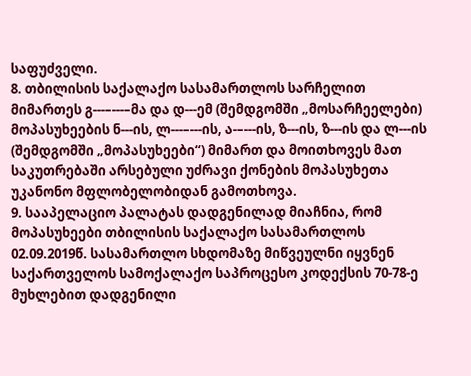საფუძველი.
8. თბილისის საქალაქო სასამართლოს სარჩელით მიმართეს გ---–---–მა და დ---ემ (შემდგომში „მოსარჩეელები) მოპასუხეების ნ---ის, ლ---–---ის, ა-–---ის, ზ---ის, ზ---ის და ლ---ის (შემდგომში „მოპასუხეები“) მიმართ და მოითხოვეს მათ საკუთრებაში არსებული უძრავი ქონების მოპასუხეთა უკანონო მფლობელობიდან გამოთხოვა.
9. სააპელაციო პალატას დადგენილად მიაჩნია, რომ მოპასუხეები თბილისის საქალაქო სასამართლოს 02.09.2019წ. სასამართლო სხდომაზე მიწვეულნი იყვნენ საქართველოს სამოქალაქო საპროცესო კოდექსის 70-78-ე მუხლებით დადგენილი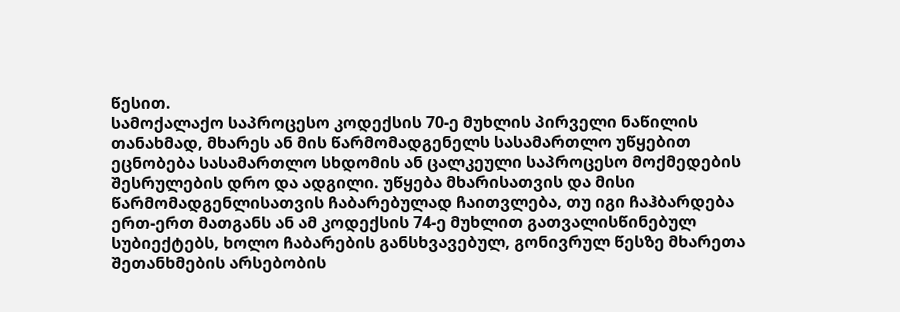წესით.
სამოქალაქო საპროცესო კოდექსის 70-ე მუხლის პირველი ნაწილის თანახმად, მხარეს ან მის წარმომადგენელს სასამართლო უწყებით ეცნობება სასამართლო სხდომის ან ცალკეული საპროცესო მოქმედების შესრულების დრო და ადგილი. უწყება მხარისათვის და მისი წარმომადგენლისათვის ჩაბარებულად ჩაითვლება, თუ იგი ჩაჰბარდება ერთ-ერთ მათგანს ან ამ კოდექსის 74-ე მუხლით გათვალისწინებულ სუბიექტებს, ხოლო ჩაბარების განსხვავებულ, გონივრულ წესზე მხარეთა შეთანხმების არსებობის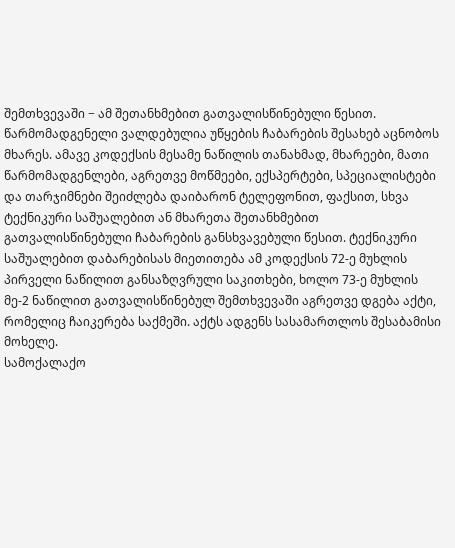შემთხვევაში − ამ შეთანხმებით გათვალისწინებული წესით. წარმომადგენელი ვალდებულია უწყების ჩაბარების შესახებ აცნობოს მხარეს. ამავე კოდექსის მესამე ნაწილის თანახმად, მხარეები, მათი წარმომადგენლები, აგრეთვე მოწმეები, ექსპერტები, სპეციალისტები და თარჯიმნები შეიძლება დაიბარონ ტელეფონით, ფაქსით, სხვა ტექნიკური საშუალებით ან მხარეთა შეთანხმებით გათვალისწინებული ჩაბარების განსხვავებული წესით. ტექნიკური საშუალებით დაბარებისას მიეთითება ამ კოდექსის 72-ე მუხლის პირველი ნაწილით განსაზღვრული საკითხები, ხოლო 73-ე მუხლის მე-2 ნაწილით გათვალისწინებულ შემთხვევაში აგრეთვე დგება აქტი, რომელიც ჩაიკერება საქმეში. აქტს ადგენს სასამართლოს შესაბამისი მოხელე.
სამოქალაქო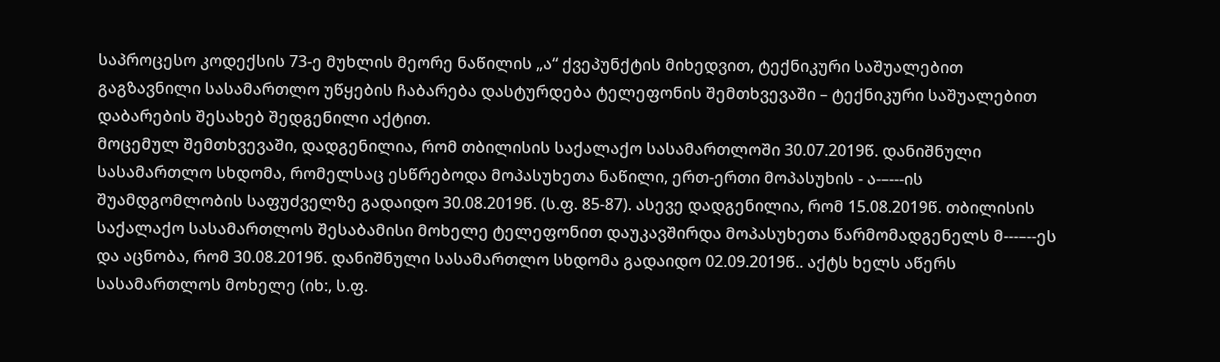საპროცესო კოდექსის 73-ე მუხლის მეორე ნაწილის „ა“ ქვეპუნქტის მიხედვით, ტექნიკური საშუალებით გაგზავნილი სასამართლო უწყების ჩაბარება დასტურდება ტელეფონის შემთხვევაში – ტექნიკური საშუალებით დაბარების შესახებ შედგენილი აქტით.
მოცემულ შემთხვევაში, დადგენილია, რომ თბილისის საქალაქო სასამართლოში 30.07.2019წ. დანიშნული სასამართლო სხდომა, რომელსაც ესწრებოდა მოპასუხეთა ნაწილი, ერთ-ერთი მოპასუხის - ა-–---ის შუამდგომლობის საფუძველზე გადაიდო 30.08.2019წ. (ს.ფ. 85-87). ასევე დადგენილია, რომ 15.08.2019წ. თბილისის საქალაქო სასამართლოს შესაბამისი მოხელე ტელეფონით დაუკავშირდა მოპასუხეთა წარმომადგენელს მ---–--ეს და აცნობა, რომ 30.08.2019წ. დანიშნული სასამართლო სხდომა გადაიდო 02.09.2019წ.. აქტს ხელს აწერს სასამართლოს მოხელე (იხ:, ს.ფ.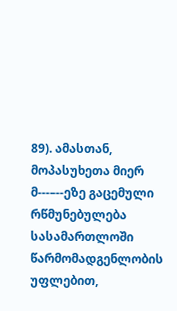89). ამასთან, მოპასუხეთა მიერ მ---–--ეზე გაცემული რწმუნებულება სასამართლოში წარმომადგენლობის უფლებით,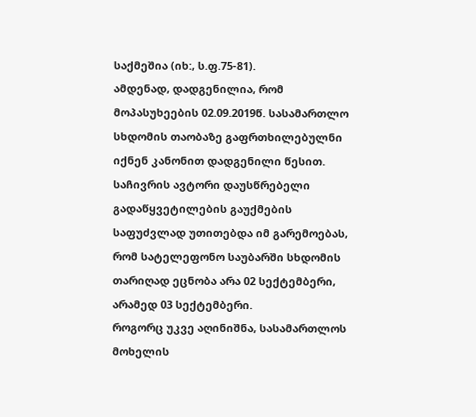საქმეშია (იხ:, ს.ფ.75-81).
ამდენად, დადგენილია, რომ მოპასუხეების 02.09.2019წ. სასამართლო სხდომის თაობაზე გაფრთხილებულნი იქნენ კანონით დადგენილი წესით.
საჩივრის ავტორი დაუსწრებელი გადაწყვეტილების გაუქმების საფუძვლად უთითებდა იმ გარემოებას, რომ სატელეფონო საუბარში სხდომის თარიღად ეცნობა არა 02 სექტემბერი, არამედ 03 სექტემბერი.
როგორც უკვე აღინიშნა, სასამართლოს მოხელის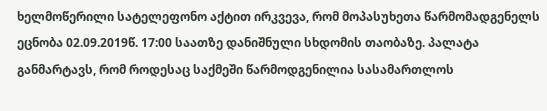ხელმოწერილი სატელეფონო აქტით ირკვევა, რომ მოპასუხეთა წარმომადგენელს ეცნობა 02.09.2019წ. 17:00 საათზე დანიშნული სხდომის თაობაზე. პალატა განმარტავს, რომ როდესაც საქმეში წარმოდგენილია სასამართლოს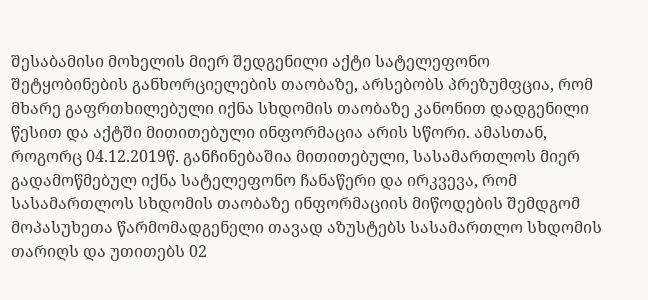შესაბამისი მოხელის მიერ შედგენილი აქტი სატელეფონო შეტყობინების განხორციელების თაობაზე, არსებობს პრეზუმფცია, რომ მხარე გაფრთხილებული იქნა სხდომის თაობაზე კანონით დადგენილი წესით და აქტში მითითებული ინფორმაცია არის სწორი. ამასთან, როგორც 04.12.2019წ. განჩინებაშია მითითებული, სასამართლოს მიერ გადამოწმებულ იქნა სატელეფონო ჩანაწერი და ირკვევა, რომ სასამართლოს სხდომის თაობაზე ინფორმაციის მიწოდების შემდგომ მოპასუხეთა წარმომადგენელი თავად აზუსტებს სასამართლო სხდომის თარიღს და უთითებს 02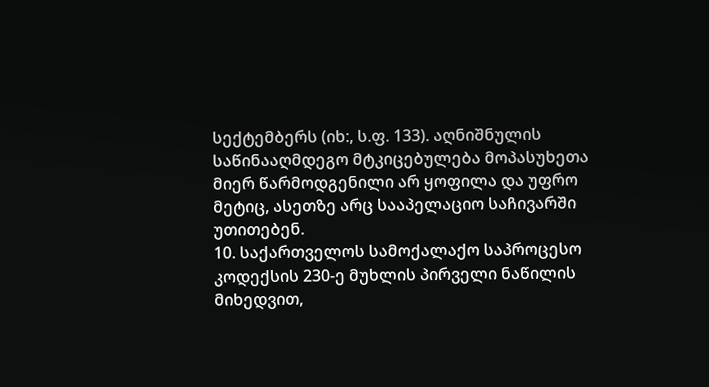სექტემბერს (იხ:, ს.ფ. 133). აღნიშნულის საწინააღმდეგო მტკიცებულება მოპასუხეთა მიერ წარმოდგენილი არ ყოფილა და უფრო მეტიც, ასეთზე არც სააპელაციო საჩივარში უთითებენ.
10. საქართველოს სამოქალაქო საპროცესო კოდექსის 230-ე მუხლის პირველი ნაწილის მიხედვით,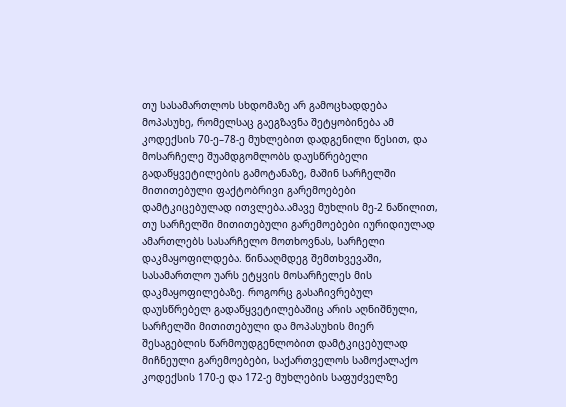თუ სასამართლოს სხდომაზე არ გამოცხადდება მოპასუხე, რომელსაც გაეგზავნა შეტყობინება ამ კოდექსის 70-ე–78-ე მუხლებით დადგენილი წესით, და მოსარჩელე შუამდგომლობს დაუსწრებელი გადაწყვეტილების გამოტანაზე, მაშინ სარჩელში მითითებული ფაქტობრივი გარემოებები დამტკიცებულად ითვლება.ამავე მუხლის მე-2 ნაწილით, თუ სარჩელში მითითებული გარემოებები იურიდიულად ამართლებს სასარჩელო მოთხოვნას, სარჩელი დაკმაყოფილდება. წინააღმდეგ შემთხვევაში, სასამართლო უარს ეტყვის მოსარჩელეს მის დაკმაყოფილებაზე. როგორც გასაჩივრებულ დაუსწრებელ გადაწყვეტილებაშიც არის აღნიშნული, სარჩელში მითითებული და მოპასუხის მიერ შესაგებლის წარმოუდგენლობით დამტკიცებულად მიჩნეული გარემოებები, საქართველოს სამოქალაქო კოდექსის 170-ე და 172-ე მუხლების საფუძველზე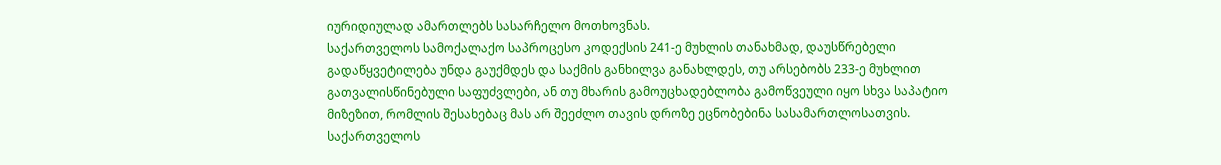იურიდიულად ამართლებს სასარჩელო მოთხოვნას.
საქართველოს სამოქალაქო საპროცესო კოდექსის 241-ე მუხლის თანახმად, დაუსწრებელი გადაწყვეტილება უნდა გაუქმდეს და საქმის განხილვა განახლდეს, თუ არსებობს 233-ე მუხლით გათვალისწინებული საფუძვლები, ან თუ მხარის გამოუცხადებლობა გამოწვეული იყო სხვა საპატიო მიზეზით, რომლის შესახებაც მას არ შეეძლო თავის დროზე ეცნობებინა სასამართლოსათვის.
საქართველოს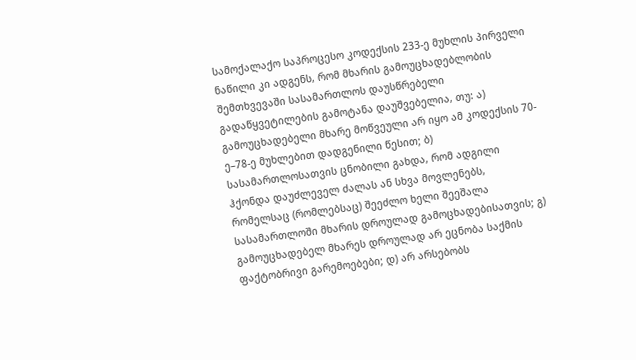სამოქალაქო საპროცესო კოდექსის 233-ე მუხლის პირველი ნაწილი კი ადგენს, რომ მხარის გამოუცხადებლობის შემთხვევაში სასამართლოს დაუსწრებელი გადაწყვეტილების გამოტანა დაუშვებელია, თუ: ა) გამოუცხადებელი მხარე მოწვეული არ იყო ამ კოდექსის 70-ე–78-ე მუხლებით დადგენილი წესით; ბ) სასამართლოსათვის ცნობილი გახდა, რომ ადგილი ჰქონდა დაუძლეველ ძალას ან სხვა მოვლენებს, რომელსაც (რომლებსაც) შეეძლო ხელი შეეშალა სასამართლოში მხარის დროულად გამოცხადებისათვის; გ) გამოუცხადებელ მხარეს დროულად არ ეცნობა საქმის ფაქტობრივი გარემოებები; დ) არ არსებობს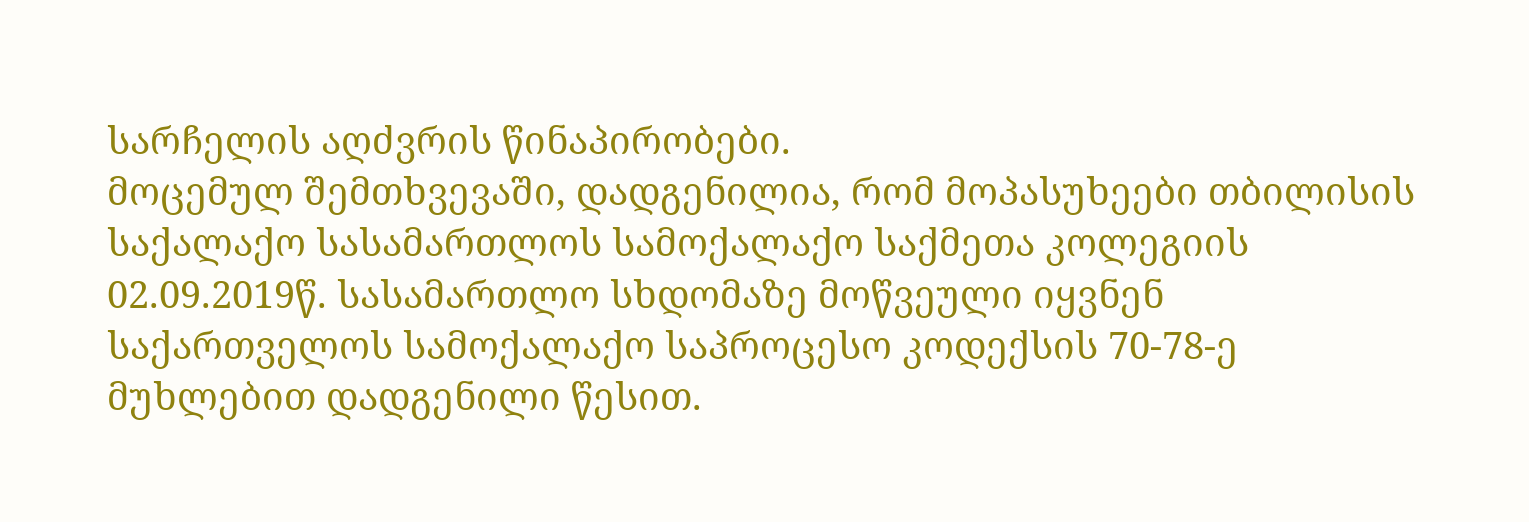სარჩელის აღძვრის წინაპირობები.
მოცემულ შემთხვევაში, დადგენილია, რომ მოპასუხეები თბილისის საქალაქო სასამართლოს სამოქალაქო საქმეთა კოლეგიის 02.09.2019წ. სასამართლო სხდომაზე მოწვეული იყვნენ საქართველოს სამოქალაქო საპროცესო კოდექსის 70-78-ე მუხლებით დადგენილი წესით.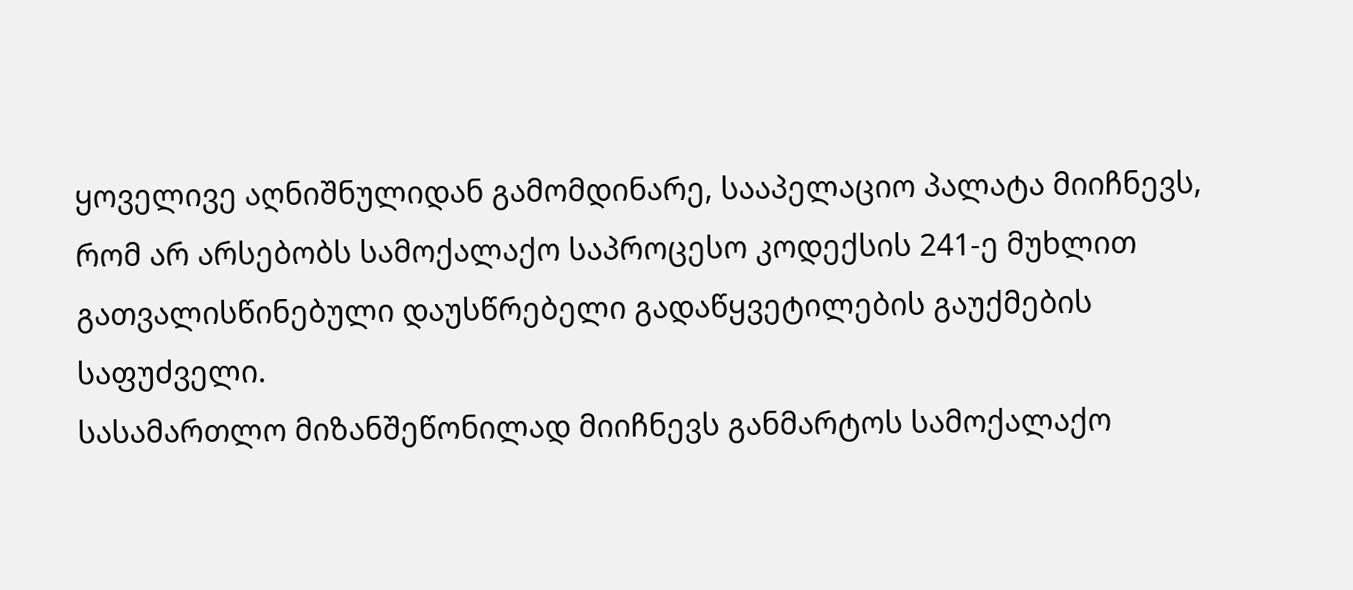ყოველივე აღნიშნულიდან გამომდინარე, სააპელაციო პალატა მიიჩნევს, რომ არ არსებობს სამოქალაქო საპროცესო კოდექსის 241-ე მუხლით გათვალისწინებული დაუსწრებელი გადაწყვეტილების გაუქმების საფუძველი.
სასამართლო მიზანშეწონილად მიიჩნევს განმარტოს სამოქალაქო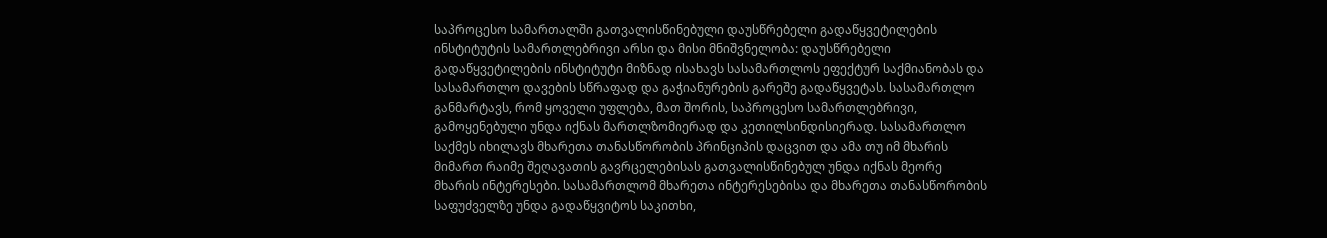საპროცესო სამართალში გათვალისწინებული დაუსწრებელი გადაწყვეტილების ინსტიტუტის სამართლებრივი არსი და მისი მნიშვნელობა: დაუსწრებელი გადაწყვეტილების ინსტიტუტი მიზნად ისახავს სასამართლოს ეფექტურ საქმიანობას და სასამართლო დავების სწრაფად და გაჭიანურების გარეშე გადაწყვეტას. სასამართლო განმარტავს, რომ ყოველი უფლება, მათ შორის, საპროცესო სამართლებრივი, გამოყენებული უნდა იქნას მართლზომიერად და კეთილსინდისიერად. სასამართლო საქმეს იხილავს მხარეთა თანასწორობის პრინციპის დაცვით და ამა თუ იმ მხარის მიმართ რაიმე შეღავათის გავრცელებისას გათვალისწინებულ უნდა იქნას მეორე მხარის ინტერესები. სასამართლომ მხარეთა ინტერესებისა და მხარეთა თანასწორობის საფუძველზე უნდა გადაწყვიტოს საკითხი,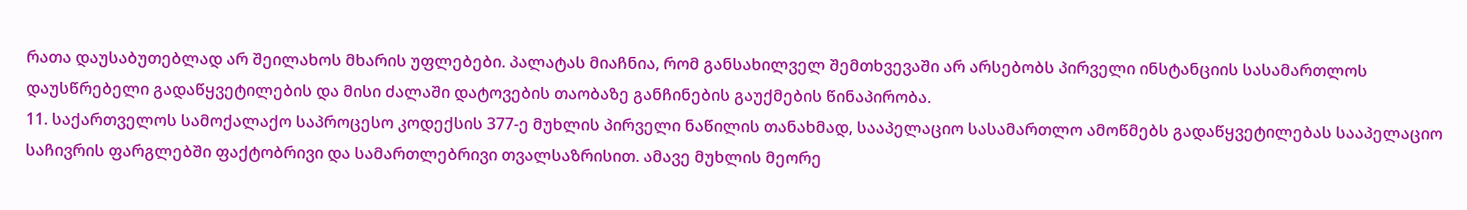რათა დაუსაბუთებლად არ შეილახოს მხარის უფლებები. პალატას მიაჩნია, რომ განსახილველ შემთხვევაში არ არსებობს პირველი ინსტანციის სასამართლოს დაუსწრებელი გადაწყვეტილების და მისი ძალაში დატოვების თაობაზე განჩინების გაუქმების წინაპირობა.
11. საქართველოს სამოქალაქო საპროცესო კოდექსის 377-ე მუხლის პირველი ნაწილის თანახმად, სააპელაციო სასამართლო ამოწმებს გადაწყვეტილებას სააპელაციო საჩივრის ფარგლებში ფაქტობრივი და სამართლებრივი თვალსაზრისით. ამავე მუხლის მეორე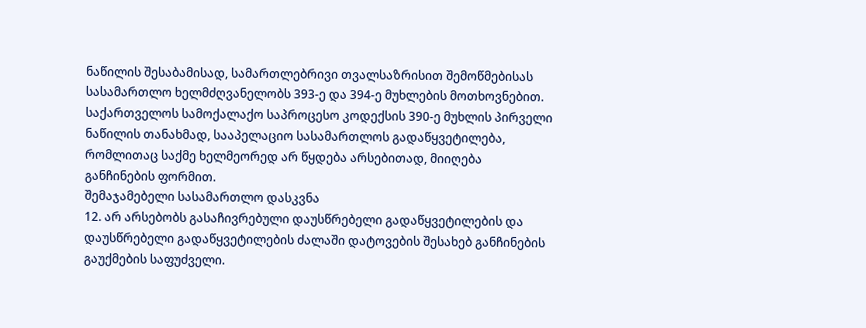ნაწილის შესაბამისად, სამართლებრივი თვალსაზრისით შემოწმებისას სასამართლო ხელმძღვანელობს 393-ე და 394-ე მუხლების მოთხოვნებით.
საქართველოს სამოქალაქო საპროცესო კოდექსის 390-ე მუხლის პირველი ნაწილის თანახმად, სააპელაციო სასამართლოს გადაწყვეტილება, რომლითაც საქმე ხელმეორედ არ წყდება არსებითად, მიიღება განჩინების ფორმით.
შემაჯამებელი სასამართლო დასკვნა
12. არ არსებობს გასაჩივრებული დაუსწრებელი გადაწყვეტილების და დაუსწრებელი გადაწყვეტილების ძალაში დატოვების შესახებ განჩინების გაუქმების საფუძველი.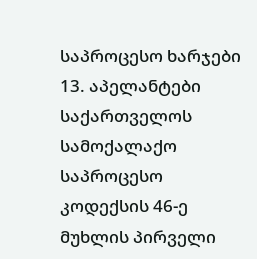საპროცესო ხარჯები
13. აპელანტები საქართველოს სამოქალაქო საპროცესო კოდექსის 46-ე მუხლის პირველი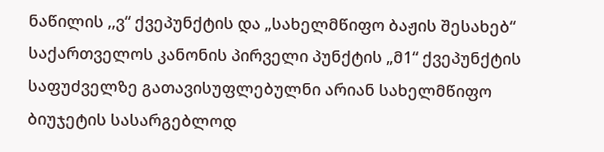ნაწილის ,,ვ“ ქვეპუნქტის და „სახელმწიფო ბაჟის შესახებ“ საქართველოს კანონის პირველი პუნქტის „მ1“ ქვეპუნქტის საფუძველზე გათავისუფლებულნი არიან სახელმწიფო ბიუჯეტის სასარგებლოდ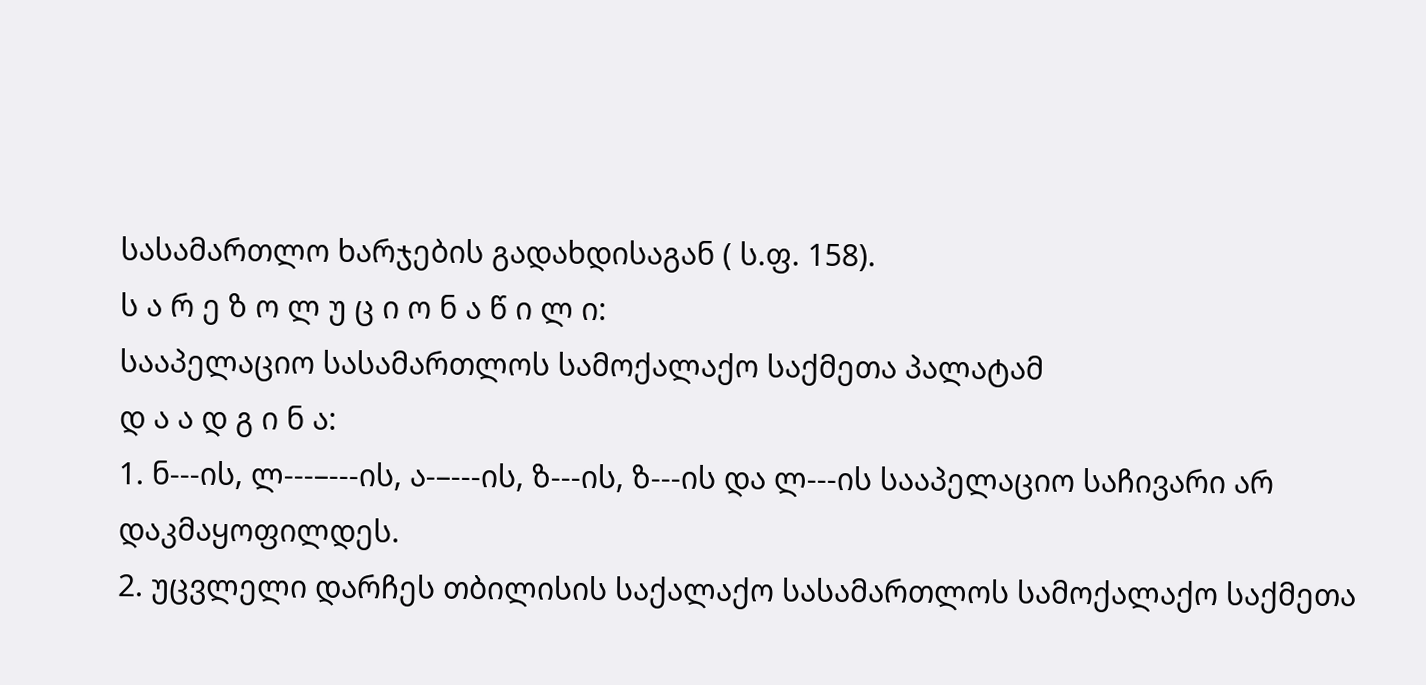სასამართლო ხარჯების გადახდისაგან ( ს.ფ. 158).
ს ა რ ე ზ ო ლ უ ც ი ო ნ ა წ ი ლ ი:
სააპელაციო სასამართლოს სამოქალაქო საქმეთა პალატამ
დ ა ა დ გ ი ნ ა:
1. ნ---ის, ლ---–---ის, ა-–---ის, ზ---ის, ზ---ის და ლ---ის სააპელაციო საჩივარი არ დაკმაყოფილდეს.
2. უცვლელი დარჩეს თბილისის საქალაქო სასამართლოს სამოქალაქო საქმეთა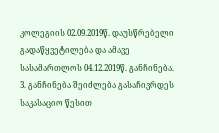კოლეგიის 02.09.2019წ. დაუსწრებელი გადაწყვეტილება და ამავე სასამართლოს 04.12.2019წ. განჩინება.
3. განჩინება შეიძლება გასაჩივრდეს საკასაციო წესით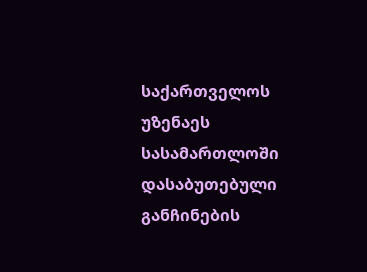საქართველოს უზენაეს სასამართლოში დასაბუთებული განჩინების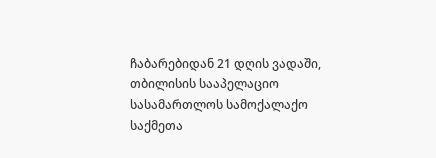ჩაბარებიდან 21 დღის ვადაში, თბილისის სააპელაციო სასამართლოს სამოქალაქო საქმეთა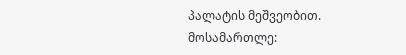პალატის მეშვეობით.
მოსამართლე: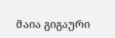მაია გიგაური